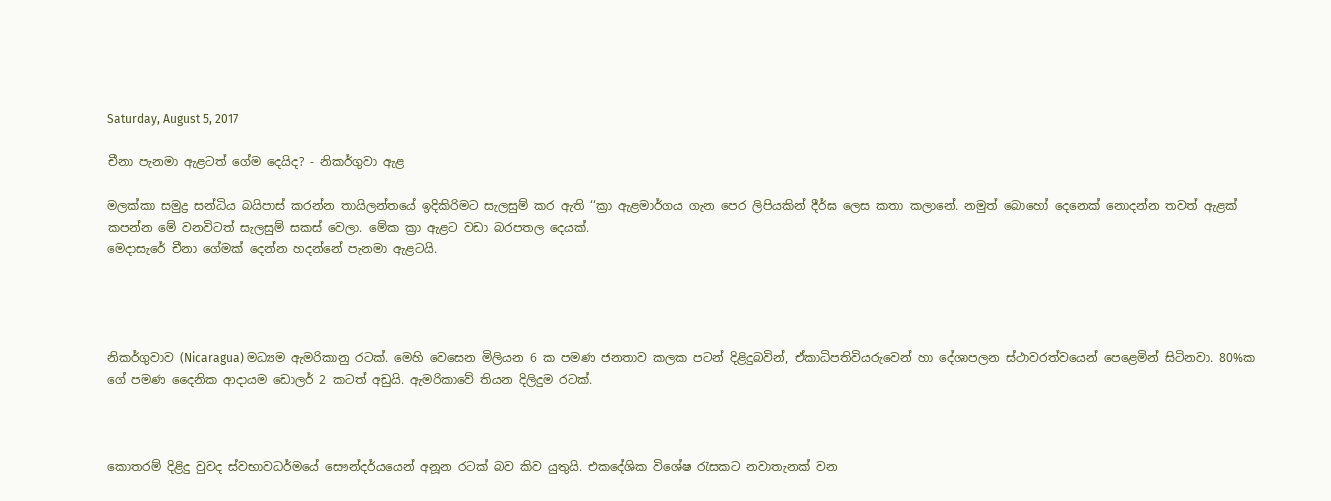Saturday, August 5, 2017

චීනා පැනමා ඇළටත් ගේම දෙයිද? - නිකර්ගුවා ඇළ

මලක්කා සමුද්‍ර සන්ධිය බයිපාස් කරන්න තායිලන්තයේ ඉදිකිරිමට සැලසුම් කර ඇති ‘‘ක්‍රා ඇළමාර්ගය ගැන පෙර ලිපියකින් දීර්ඝ ලෙස කතා කලානේ. නමුත් බොහෝ දෙනෙක් නොදන්න තවත් ඇළක් කපන්න මේ වනවිටත් සැලසුම් සකස් වෙලා. මේක ක්‍රා ඇළට වඩා බරපතල දෙයක්.
මෙදාසැරේ චීනා ගේමක් දෙන්න හදන්නේ පැනමා ඇළටයි.




නිකර්ගුවාව (Nicaragua) මධ්‍යම ඇමරිකානු රටක්. මෙහි වෙසෙන මිලියන 6 ක පමණ ජනතාව කලක පටන් දිළිදුබවින්, ඒකාධිපතිවියරුවෙන් හා දේශාපලන ස්ථාවරත්වයෙන් පෙළෙමින් සිටිනවා. 80%ක ගේ පමණ දෛනික ආදායම ඩොලර් 2 කටත් අඩුයි. ඇමරිකාවේ තියන දිලිදුම රටක්.



කොතරම් දිළිදු වුවද ස්වභාවධර්මයේ සෞන්දර්යයෙන් අනූන රටක් බව කිව යුතුයි. එකදේශික විශේෂ රැසකට නවාතැනක් වන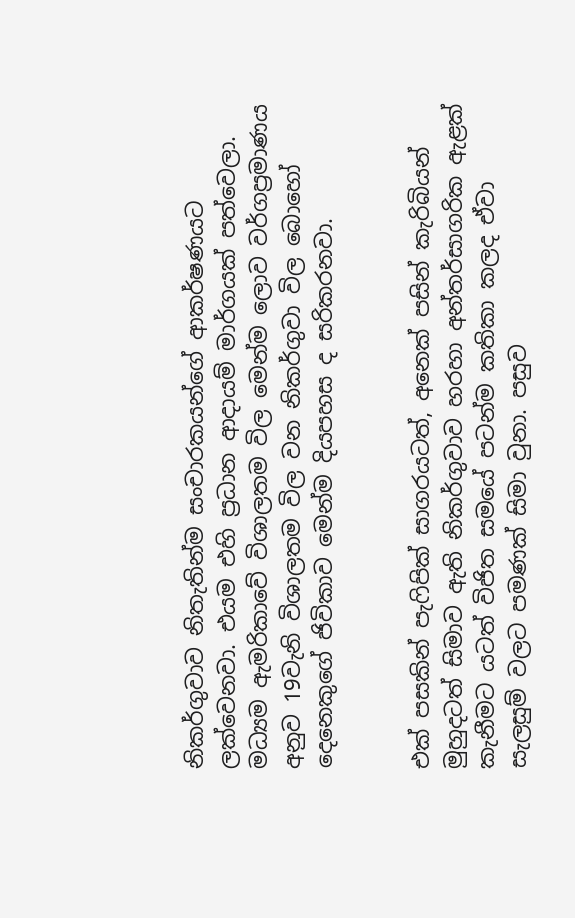නිකර්ගුවාව නිතැතින්ම සංචාරකයන්ගේ ආකර්ෂණයට ලක්වෙනවා. එයම එහි ප්‍රධාන ආදායම් මාර්ගයක් පත්වෙලා. මධ්‍යම ඇමරිකාවේ විශාලතම විල මෙන්ම ලොව වර්ගප්‍රමාණය අනුව 19වැනි විශාලතම විල වන නිකර්ගුවා විල බොහෝ දෙනෙකුගේ ජිවිකාව මෙන්ම දියපහස ද සරිකරනවා.


එක් පසකින් පැෆිපික් සාගරයටත්, අනෙක් පසින් කැරිබියන් මුහුදටත් සිමාව ඇති නිකර්ගුවාව හරහා අන්තර්සාගරික ඇළක් කැනීමට යටත් විජිත සමයේ පටන්ම කතිකා කලද ඒවා සැලසුම් වලට පමණක් සිමා වුනා. පසුව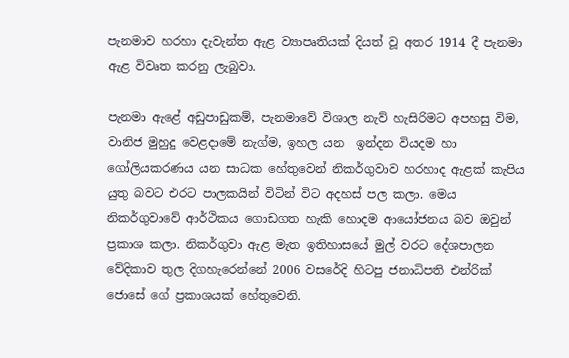පැනමාව හරහා දැවැන්ත ඇළ ව්‍යාපෘතියක් දියත් වූ අතර 1914 දී පැනමා ඇළ විවෘත කරනු ලැබුවා.

පැනමා ඇළේ අඩුපාඩුකම්, පැනමාවේ විශාල නැව් හැසිරිමට අපහසු විම, වානිජ මුහුදු වෙළදාමේ නැග්ම, ඉහල යන  ඉන්දන වියදම හා ගෝලියකරණය යන සාධක හේතුවෙන් නිකර්ගුවාව හරහාද ඇළක් කැපිය යුතු බවට එරට පාලකයින් විටින් විට අදහස් පල කලා. මෙය නිකර්ගුවාවේ ආර්ථිකය ගොඩගත හැකි හොදම ආයෝජනය බව ඔවුන් ප්‍රකාශ කලා. නිකර්ගුවා ඇළ මැත ඉතිහාසයේ මුල් වරට දේශපාලන වේදිකාව තුල දිගහැරෙන්නේ 2006 වසරේදි හිටපු ජනාධිපති එන්රික් ජොසේ ගේ ප්‍රකාශයක් හේතුවෙනි.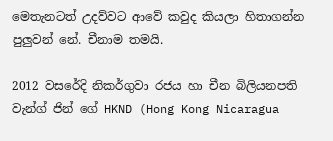මෙතැනටත් උදව්වට ආවේ කවුද කියලා හිතාගන්න පුලුවන් නේ. චීනාම තමයි.

2012 වසරේදි නිකර්ගුවා රජය හා චීන බිලියනපති වැන්ග් ජින් ගේ HKND (Hong Kong Nicaragua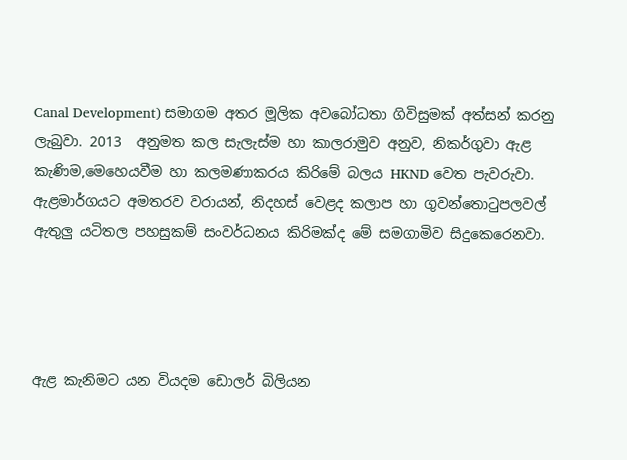Canal Development) සමාගම අතර මූලික අවබෝධතා ගිවිසුමක් අත්සන් කරනු ලැබුවා. 2013  අනුමත කල සැලැස්ම හා කාලරාමුව අනුව, නිකර්ගුවා ඇළ කැණිම,මෙහෙයවීම හා කලමණාකරය කිරිමේ බලය HKND වෙත පැවරුවා. ඇළමාර්ගයට අමතරව වරායන්, නිදහස් වෙළද කලාප හා ගුවන්තොටුපලවල් ඇතුලු යටිතල පහසුකම් සංවර්ධනය කිරිමක්ද මේ සමගාමිව සිදුකෙරෙනවා.




ඇළ කැනිමට යන වියදම ඩොලර් බිලියන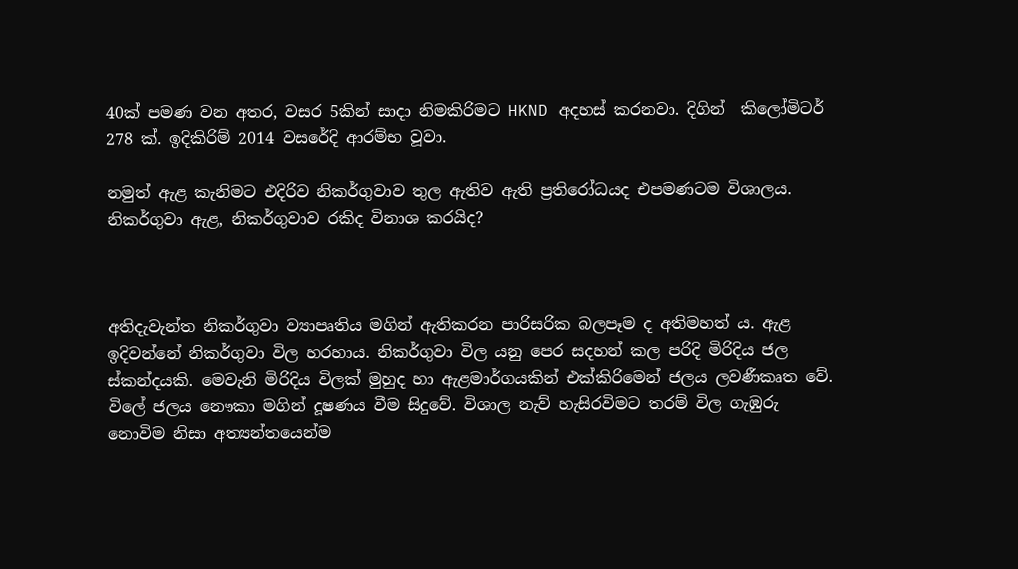40ක් පමණ වන අතර, වසර 5කින් සාදා නිමකිරිමට HKND අදහස් කරනවා. දිගින්  කිලෝමිටර් 278 ක්. ඉදිකිරිම් 2014 වසරේදි ආරම්භ වූවා.

නමුත් ඇළ කැනිමට එදිරිව නිකර්ගුවාව තුල ඇතිව ඇති ප්‍රතිරෝධයද එපමණටම විශාලය.
නිකර්ගුවා ඇළ, නිකර්ගුවාව රකිද විනාශ කරයිද?



අතිදැවැන්ත නිකර්ගුවා ව්‍යාපෘතිය මගින් ඇතිකරන පාරිසරික බලපෑම ද අතිමහත් ය. ඇළ ඉදිවන්නේ නිකර්ගුවා විල හරහාය. නිකර්ගුවා විල යනු පෙර සදහන් කල පරිදි මිරිදිය ජල ස්කන්දයකි. මෙවැනි මිරිදිය විලක් මුහුද හා ඇළමාර්ගයකින් එක්කිරිමෙන් ජලය ලවණීකෘත වේ. විලේ ජලය නෞකා මගින් දූෂණය වීම සිදුවේ. විශාල නැව් හැසිරවිමට තරම් විල ගැඹුරු නොවිම නිසා අත්‍යන්තයෙන්ම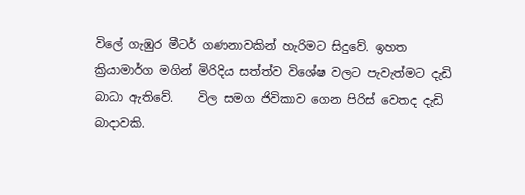විලේ ගැඹුර මීටර් ගණනාවකින් හැරිමට සිදුවේ. ඉහත ක්‍රියාමාර්ග මගින් මිරිදිය සත්ත්ව විශේෂ වලට පැවැත්මට දැඩි බාධා ඇතිවේ.    විල සමග ජිවිකාව ගෙන පිරිස් වෙතද දැඩි බාදාවකි.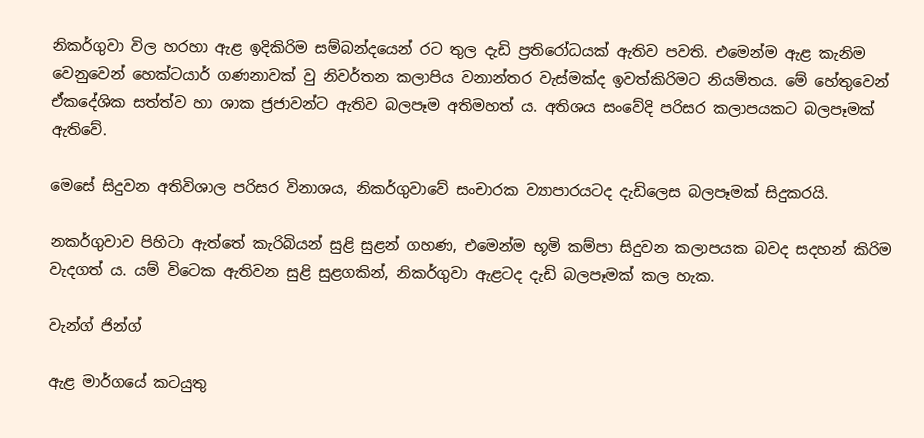නිකර්ගුවා විල හරහා ඇළ ඉදිකිරිම සම්බන්දයෙන් රට තුල දැඩි ප්‍රතිරෝධයක් ඇතිව පවති. එමෙන්ම ඇළ කැනිම වෙනුවෙන් හෙක්ටයාර් ගණනාවක් වු නිවර්තන කලාපිය වනාන්තර වැස්මක්ද ඉවත්කිරිමට නියමිතය. මේ හේතුවෙන් ඒකදේශික සත්ත්ව හා ශාක ජ්‍රජාවන්ට ඇතිව බලපෑම අතිමහත් ය. අතිශය සංවේදි පරිසර කලාපයකට බලපෑමක් ඇතිවේ.

මෙසේ සිදුවන අතිවිශාල පරිසර විනාශය, නිකර්ගුවාවේ සංචාරක ව්‍යාපාරයටද දැඩිලෙස බලපෑමක් සිදුකරයි.

නකර්ගුවාව පිහිටා ඇත්තේ කැරිබියන් සුළි සුළන් ගහණ, එමෙන්ම භූමි කම්පා සිදුවන කලාපයක බවද සදහන් කිරිම වැදගත් ය. යම් විටෙක ඇතිවන සුළි සුළගකින්, නිකර්ගුවා ඇළටද දැඩි බලපෑමක් කල හැක.

වැන්ග් ජින්ග්

ඇළ මාර්ගයේ කටයුතු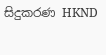සිදුකරණ HKND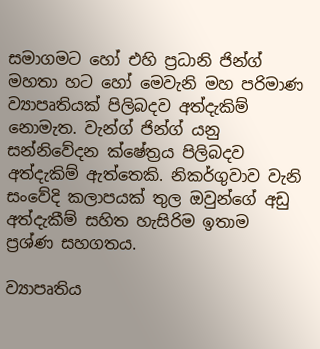සමාගමට හෝ එහි ප්‍රධානි ජින්ග් මහතා හට හෝ මෙවැනි මහ පරිමාණ ව්‍යාපෘතියක් පිලිබදව අත්දැකිම් නොමැත. වැන්ග් ජින්ග් යනු සන්නිවේදන ක්ෂේත්‍රය පිලිබදව අත්දැකිම් ඇත්තෙකි. නිකර්ගුවාව වැනි සංවේදි කලාපයක් තුල ඔවුන්ගේ අඩු අත්දැකීම් සහිත හැසිරිම ඉතාම ප්‍රශ්ණ සහගතය.

ව්‍යාපෘතිය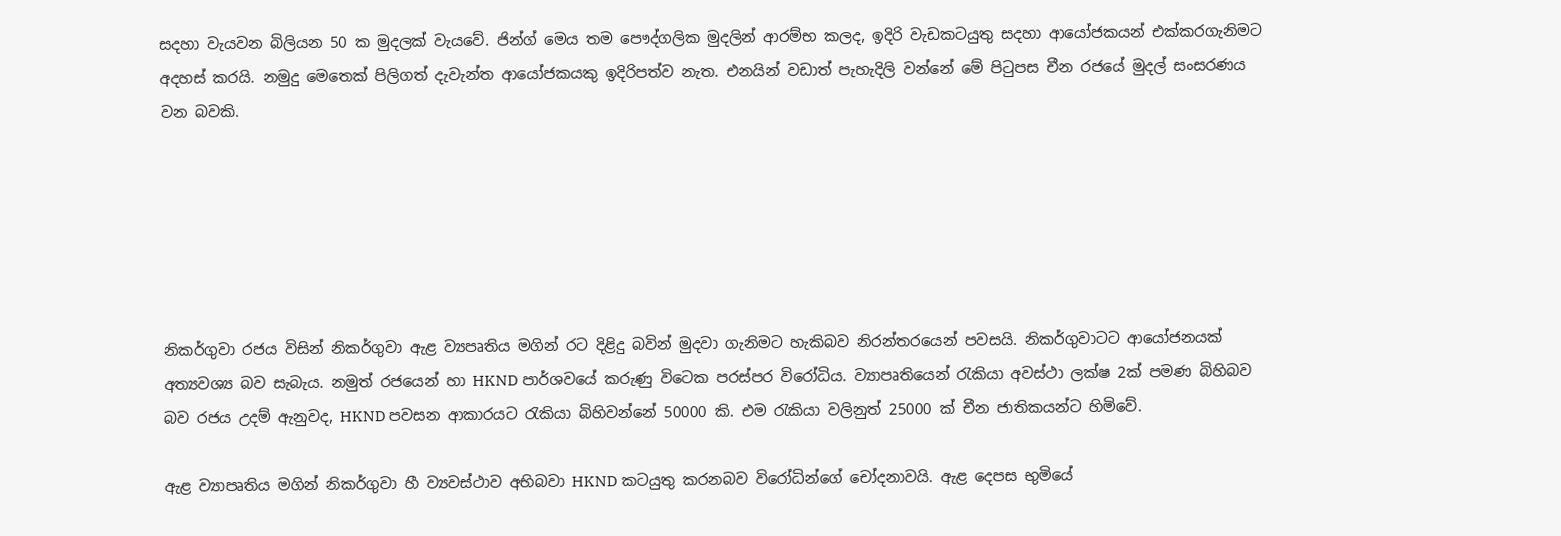සදහා වැයවන බිලියන 50 ක මුදලක් වැයවේ. ජින්ග් මෙය තම පෞද්ගලික මුදලින් ආරම්භ කලද, ඉදිරි වැඩකටයුතු සදහා ආයෝජකයන් එක්කරගැනිමට අදහස් කරයි. නමුදු මෙතෙක් පිලිගත් දැවැන්ත ආයෝජකයකු ඉදිරිපත්ව නැත. එනයින් වඩාත් පැහැදිලි වන්නේ මේ පිටුපස චීන රජයේ මුදල් සංසරණය වන බවකි.






නිකර්ගුවා රජය විසින් නිකර්ගුවා ඇළ ව්‍යපෘතිය මගින් රට දිළිදු බවින් මුදවා ගැනිමට හැකිබව නිරන්තරයෙන් පවසයි. නිකර්ගුවාටට ආයෝජනයක් අත්‍යවශ්‍ය බව සැබැය. නමුත් රජයෙන් හා HKND පාර්ශවයේ කරුණු විටෙක පරස්පර විරෝධිය. ව්‍යාපෘතියෙන් රැකියා අවස්ථා ලක්ෂ 2ක් පමණ බිහිබව බව රජය උදම් ඇනුවද, HKND පවසන ආකාරයට රැකියා බිහිවන්නේ 50000 කි. එම රැකියා වලිනුත් 25000 ක් චීන ජාතිකයන්ට හිමිවේ.

ඇළ ව්‍යාපෘතිය මගින් නිකර්ගුවා හී ව්‍යවස්ථාව අභිබවා HKND කටයුතු කරනබව විරෝධින්ගේ චෝදනාවයි. ඇළ දෙපස භුමියේ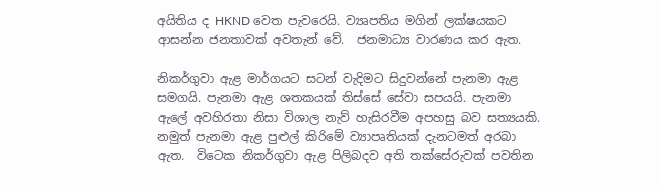අයිතිය ද HKND වෙත පැවරෙයි. ව්‍යෘපතිය මගින් ලක්ෂයකට ආසන්න ජනතාවක් අවතැන් වේ.  ජනමාධ්‍ය වාරණය කර ඇත.

නිකර්ගුවා ඇළ මාර්ගයට සටන් වැදිමට සිදුවන්නේ පැනමා ඇළ සමගයි. පැනමා ඇළ ශතකයක් තිස්සේ සේවා සපයයි. පැනමා ඇලේ අවහිරතා නිසා විශාල නැව් හැසිරවීම අපහසු බව සත්‍යයකි.  නමුත් පැනමා ඇළ පුළුල් කිරිමේ ව්‍යාපෘතියක් දැනටමත් අරබා ඇත.  විටෙක නිකර්ගුවා ඇළ පිලිබදව අති තක්සේරුවක් පවතින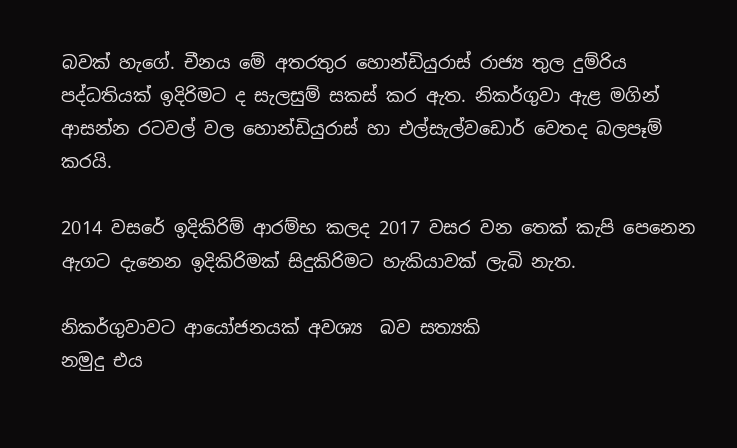බවක් හැගේ. චීනය මේ අතරතුර හොන්ඩියුරාස් රාජ්‍ය තුල දුම්රිය පද්ධතියක් ඉදිරිමට ද සැලසුම් සකස් කර ඇත. නිකර්ගුවා ඇළ මගින් ආසන්න රටවල් වල හොන්ඩියුරාස් හා එල්සැල්වඩොර් වෙතද බලපෑම් කරයි.

2014 වසරේ ඉදිකිරිම් ආරම්භ කලද 2017 වසර වන තෙක් කැපි පෙනෙන ඇගට දැනෙන ඉදිකිරිමක් සිදුකිරිමට හැකියාවක් ලැබි නැත.

නිකර්ගුවාවට ආයෝජනයක් අවශ්‍ය  බව සත්‍යකි
නමුදු එය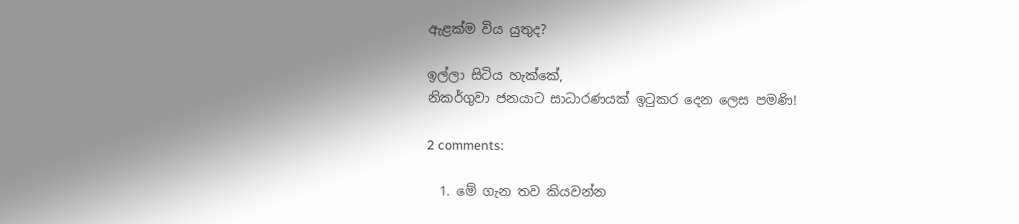ඇළක්ම විය යුතුද?

ඉල්ලා සිටිය හැක්කේ,
නිකර්ගුවා ජනයාට සාධාරණයක් ඉටුකර දෙන ලෙස පමණි!

2 comments:

  1. මේ ගැන තව කියවන්න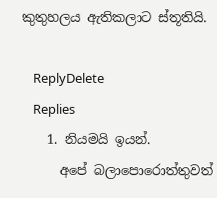කුතුහලය ඇතිකලාට ස්තූතියි.

    ReplyDelete
    Replies
    1. නියමයි ඉයන්.
      අපේ බලාපොරොත්තුවත්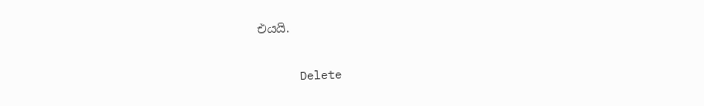එයයි.

      Delete